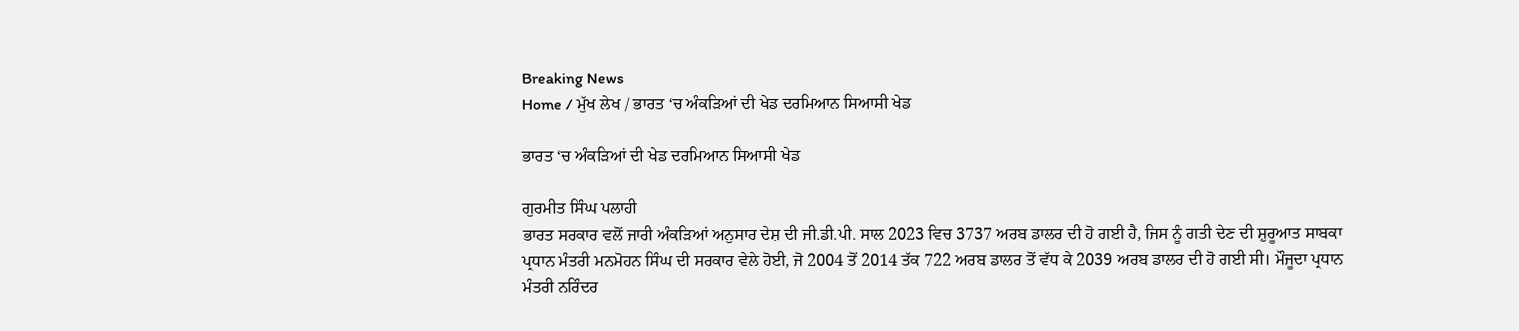Breaking News
Home / ਮੁੱਖ ਲੇਖ / ਭਾਰਤ ‘ਚ ਅੰਕੜਿਆਂ ਦੀ ਖੇਡ ਦਰਮਿਆਨ ਸਿਆਸੀ ਖੇਡ

ਭਾਰਤ ‘ਚ ਅੰਕੜਿਆਂ ਦੀ ਖੇਡ ਦਰਮਿਆਨ ਸਿਆਸੀ ਖੇਡ

ਗੁਰਮੀਤ ਸਿੰਘ ਪਲਾਹੀ
ਭਾਰਤ ਸਰਕਾਰ ਵਲੋਂ ਜਾਰੀ ਅੰਕੜਿਆਂ ਅਨੁਸਾਰ ਦੇਸ਼ ਦੀ ਜੀ.ਡੀ.ਪੀ. ਸਾਲ 2023 ਵਿਚ 3737 ਅਰਬ ਡਾਲਰ ਦੀ ਹੋ ਗਈ ਹੈ, ਜਿਸ ਨੂੰ ਗਤੀ ਦੇਣ ਦੀ ਸ਼ੁਰੂਆਤ ਸਾਬਕਾ ਪ੍ਰਧਾਨ ਮੰਤਰੀ ਮਨਮੋਹਨ ਸਿੰਘ ਦੀ ਸਰਕਾਰ ਵੇਲੇ ਹੋਈ, ਜੋ 2004 ਤੋਂ 2014 ਤੱਕ 722 ਅਰਬ ਡਾਲਰ ਤੋਂ ਵੱਧ ਕੇ 2039 ਅਰਬ ਡਾਲਰ ਦੀ ਹੋ ਗਈ ਸੀ। ਮੌਜੂਦਾ ਪ੍ਰਧਾਨ ਮੰਤਰੀ ਨਰਿੰਦਰ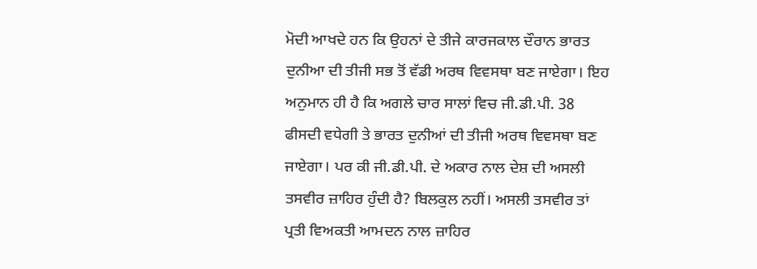ਮੋਦੀ ਆਖਦੇ ਹਨ ਕਿ ਉਹਨਾਂ ਦੇ ਤੀਜੇ ਕਾਰਜਕਾਲ ਦੌਰਾਨ ਭਾਰਤ ਦੁਨੀਆ ਦੀ ਤੀਜੀ ਸਭ ਤੋਂ ਵੱਡੀ ਅਰਥ ਵਿਵਸਥਾ ਬਣ ਜਾਏਗਾ। ਇਹ ਅਨੁਮਾਨ ਹੀ ਹੈ ਕਿ ਅਗਲੇ ਚਾਰ ਸਾਲਾਂ ਵਿਚ ਜੀ.ਡੀ.ਪੀ. 38 ਫੀਸਦੀ ਵਧੇਗੀ ਤੇ ਭਾਰਤ ਦੁਨੀਆਂ ਦੀ ਤੀਜੀ ਅਰਥ ਵਿਵਸਥਾ ਬਣ ਜਾਏਗਾ। ਪਰ ਕੀ ਜੀ.ਡੀ.ਪੀ. ਦੇ ਅਕਾਰ ਨਾਲ ਦੇਸ਼ ਦੀ ਅਸਲੀ ਤਸਵੀਰ ਜ਼ਾਹਿਰ ਹੁੰਦੀ ਹੈ? ਬਿਲਕੁਲ ਨਹੀਂ। ਅਸਲੀ ਤਸਵੀਰ ਤਾਂ ਪ੍ਰਤੀ ਵਿਅਕਤੀ ਆਮਦਨ ਨਾਲ ਜ਼ਾਹਿਰ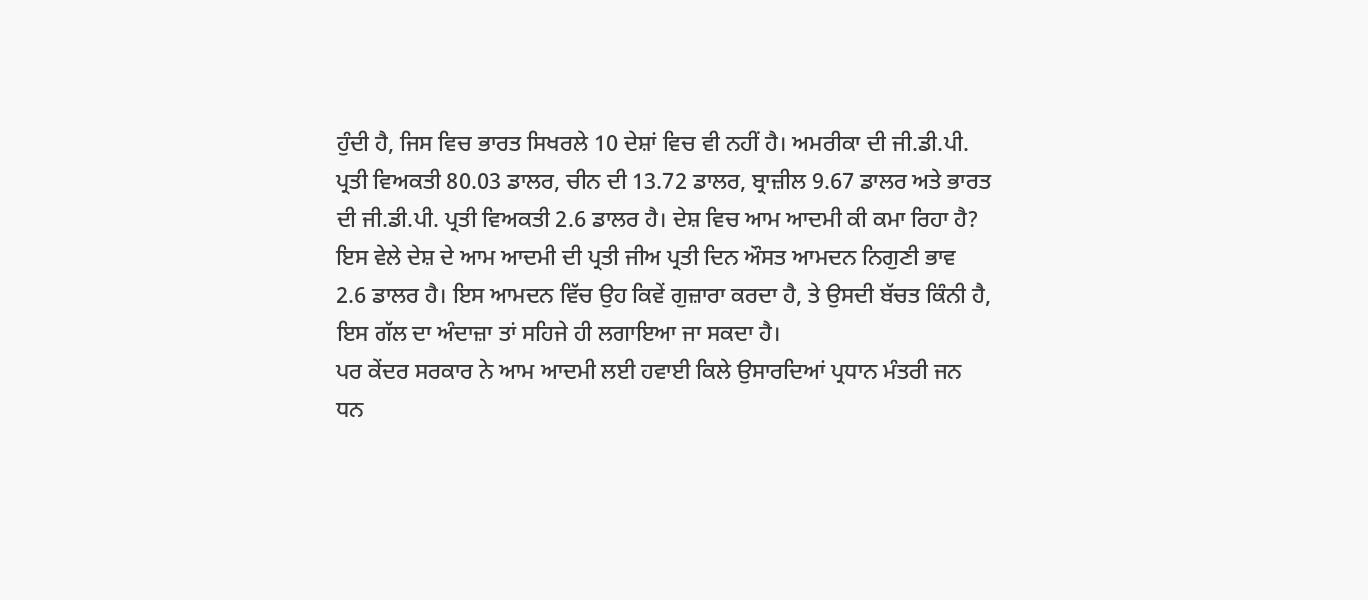ਹੁੰਦੀ ਹੈ, ਜਿਸ ਵਿਚ ਭਾਰਤ ਸਿਖਰਲੇ 10 ਦੇਸ਼ਾਂ ਵਿਚ ਵੀ ਨਹੀਂ ਹੈ। ਅਮਰੀਕਾ ਦੀ ਜੀ.ਡੀ.ਪੀ. ਪ੍ਰਤੀ ਵਿਅਕਤੀ 80.03 ਡਾਲਰ, ਚੀਨ ਦੀ 13.72 ਡਾਲਰ, ਬ੍ਰਾਜ਼ੀਲ 9.67 ਡਾਲਰ ਅਤੇ ਭਾਰਤ ਦੀ ਜੀ.ਡੀ.ਪੀ. ਪ੍ਰਤੀ ਵਿਅਕਤੀ 2.6 ਡਾਲਰ ਹੈ। ਦੇਸ਼ ਵਿਚ ਆਮ ਆਦਮੀ ਕੀ ਕਮਾ ਰਿਹਾ ਹੈ? ਇਸ ਵੇਲੇ ਦੇਸ਼ ਦੇ ਆਮ ਆਦਮੀ ਦੀ ਪ੍ਰਤੀ ਜੀਅ ਪ੍ਰਤੀ ਦਿਨ ਔਸਤ ਆਮਦਨ ਨਿਗੁਣੀ ਭਾਵ 2.6 ਡਾਲਰ ਹੈ। ਇਸ ਆਮਦਨ ਵਿੱਚ ਉਹ ਕਿਵੇਂ ਗੁਜ਼ਾਰਾ ਕਰਦਾ ਹੈ, ਤੇ ਉਸਦੀ ਬੱਚਤ ਕਿੰਨੀ ਹੈ, ਇਸ ਗੱਲ ਦਾ ਅੰਦਾਜ਼ਾ ਤਾਂ ਸਹਿਜੇ ਹੀ ਲਗਾਇਆ ਜਾ ਸਕਦਾ ਹੈ।
ਪਰ ਕੇਂਦਰ ਸਰਕਾਰ ਨੇ ਆਮ ਆਦਮੀ ਲਈ ਹਵਾਈ ਕਿਲੇ ਉਸਾਰਦਿਆਂ ਪ੍ਰਧਾਨ ਮੰਤਰੀ ਜਨ ਧਨ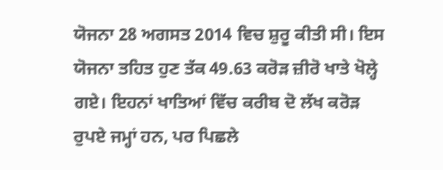ਯੋਜਨਾ 28 ਅਗਸਤ 2014 ਵਿਚ ਸ਼ੁਰੂ ਕੀਤੀ ਸੀ। ਇਸ ਯੋਜਨਾ ਤਹਿਤ ਹੁਣ ਤੱਕ 49.63 ਕਰੋੜ ਜ਼ੀਰੋ ਖਾਤੇ ਖੋਲ੍ਹੇ ਗਏ। ਇਹਨਾਂ ਖਾਤਿਆਂ ਵਿੱਚ ਕਰੀਬ ਦੋ ਲੱਖ ਕਰੋੜ ਰੁਪਏ ਜਮ੍ਹਾਂ ਹਨ, ਪਰ ਪਿਛਲੇ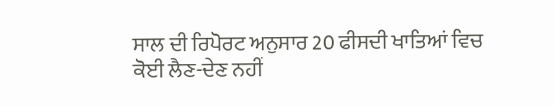ਸਾਲ ਦੀ ਰਿਪੋਰਟ ਅਨੁਸਾਰ 20 ਫੀਸਦੀ ਖਾਤਿਆਂ ਵਿਚ ਕੋਈ ਲੈਣ-ਦੇਣ ਨਹੀਂ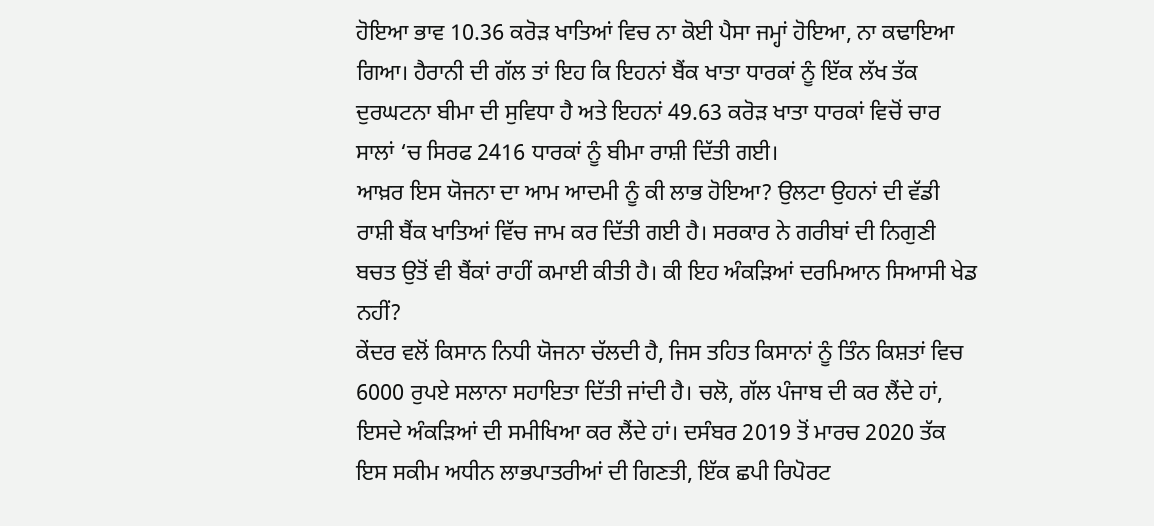ਹੋਇਆ ਭਾਵ 10.36 ਕਰੋੜ ਖਾਤਿਆਂ ਵਿਚ ਨਾ ਕੋਈ ਪੈਸਾ ਜਮ੍ਹਾਂ ਹੋਇਆ, ਨਾ ਕਢਾਇਆ ਗਿਆ। ਹੈਰਾਨੀ ਦੀ ਗੱਲ ਤਾਂ ਇਹ ਕਿ ਇਹਨਾਂ ਬੈਂਕ ਖਾਤਾ ਧਾਰਕਾਂ ਨੂੰ ਇੱਕ ਲੱਖ ਤੱਕ ਦੁਰਘਟਨਾ ਬੀਮਾ ਦੀ ਸੁਵਿਧਾ ਹੈ ਅਤੇ ਇਹਨਾਂ 49.63 ਕਰੋੜ ਖਾਤਾ ਧਾਰਕਾਂ ਵਿਚੋਂ ਚਾਰ ਸਾਲਾਂ ‘ਚ ਸਿਰਫ 2416 ਧਾਰਕਾਂ ਨੂੰ ਬੀਮਾ ਰਾਸ਼ੀ ਦਿੱਤੀ ਗਈ।
ਆਖ਼ਰ ਇਸ ਯੋਜਨਾ ਦਾ ਆਮ ਆਦਮੀ ਨੂੰ ਕੀ ਲਾਭ ਹੋਇਆ? ਉਲਟਾ ਉਹਨਾਂ ਦੀ ਵੱਡੀ ਰਾਸ਼ੀ ਬੈਂਕ ਖਾਤਿਆਂ ਵਿੱਚ ਜਾਮ ਕਰ ਦਿੱਤੀ ਗਈ ਹੈ। ਸਰਕਾਰ ਨੇ ਗਰੀਬਾਂ ਦੀ ਨਿਗੁਣੀ ਬਚਤ ਉਤੋਂ ਵੀ ਬੈਂਕਾਂ ਰਾਹੀਂ ਕਮਾਈ ਕੀਤੀ ਹੈ। ਕੀ ਇਹ ਅੰਕੜਿਆਂ ਦਰਮਿਆਨ ਸਿਆਸੀ ਖੇਡ ਨਹੀਂ?
ਕੇਂਦਰ ਵਲੋਂ ਕਿਸਾਨ ਨਿਧੀ ਯੋਜਨਾ ਚੱਲਦੀ ਹੈ, ਜਿਸ ਤਹਿਤ ਕਿਸਾਨਾਂ ਨੂੰ ਤਿੰਨ ਕਿਸ਼ਤਾਂ ਵਿਚ 6000 ਰੁਪਏ ਸਲਾਨਾ ਸਹਾਇਤਾ ਦਿੱਤੀ ਜਾਂਦੀ ਹੈ। ਚਲੋ, ਗੱਲ ਪੰਜਾਬ ਦੀ ਕਰ ਲੈਂਦੇ ਹਾਂ, ਇਸਦੇ ਅੰਕੜਿਆਂ ਦੀ ਸਮੀਖਿਆ ਕਰ ਲੈਂਦੇ ਹਾਂ। ਦਸੰਬਰ 2019 ਤੋਂ ਮਾਰਚ 2020 ਤੱਕ ਇਸ ਸਕੀਮ ਅਧੀਨ ਲਾਭਪਾਤਰੀਆਂ ਦੀ ਗਿਣਤੀ, ਇੱਕ ਛਪੀ ਰਿਪੋਰਟ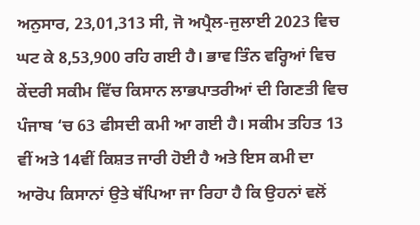ਅਨੁਸਾਰ, 23,01,313 ਸੀ, ਜੋ ਅਪ੍ਰੈਲ-ਜੁਲਾਈ 2023 ਵਿਚ ਘਟ ਕੇ 8,53,900 ਰਹਿ ਗਈ ਹੈ। ਭਾਵ ਤਿੰਨ ਵਰ੍ਹਿਆਂ ਵਿਚ ਕੇਂਦਰੀ ਸਕੀਮ ਵਿੱਚ ਕਿਸਾਨ ਲਾਭਪਾਤਰੀਆਂ ਦੀ ਗਿਣਤੀ ਵਿਚ ਪੰਜਾਬ ‘ਚ 63 ਫੀਸਦੀ ਕਮੀ ਆ ਗਈ ਹੈ। ਸਕੀਮ ਤਹਿਤ 13 ਵੀਂ ਅਤੇ 14ਵੀਂ ਕਿਸ਼ਤ ਜਾਰੀ ਹੋਈ ਹੈ ਅਤੇ ਇਸ ਕਮੀ ਦਾ ਆਰੋਪ ਕਿਸਾਨਾਂ ਉਤੇ ਥੱਪਿਆ ਜਾ ਰਿਹਾ ਹੈ ਕਿ ਉਹਨਾਂ ਵਲੋਂ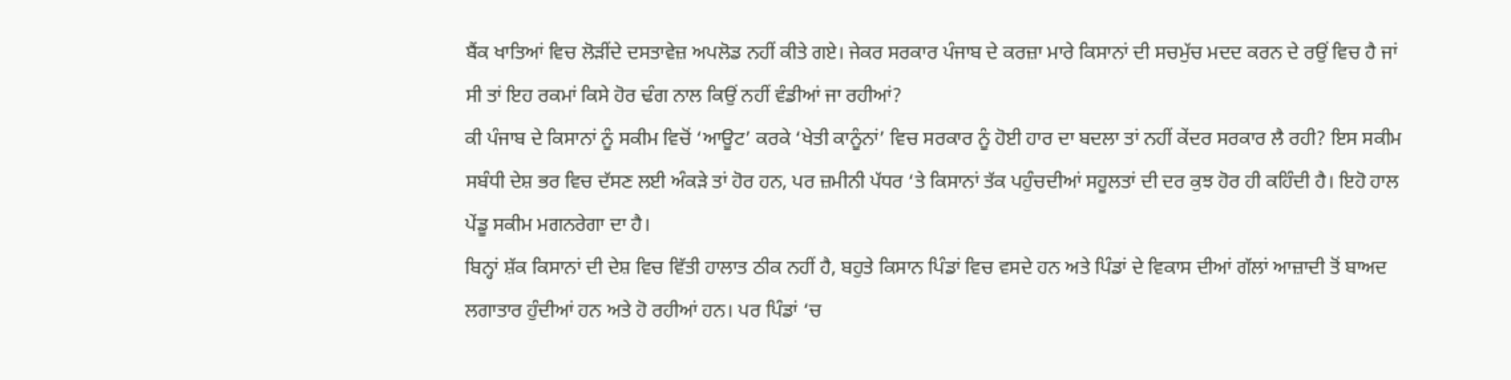ਬੈਂਕ ਖਾਤਿਆਂ ਵਿਚ ਲੋੜੀਂਦੇ ਦਸਤਾਵੇਜ਼ ਅਪਲੋਡ ਨਹੀਂ ਕੀਤੇ ਗਏ। ਜੇਕਰ ਸਰਕਾਰ ਪੰਜਾਬ ਦੇ ਕਰਜ਼ਾ ਮਾਰੇ ਕਿਸਾਨਾਂ ਦੀ ਸਚਮੁੱਚ ਮਦਦ ਕਰਨ ਦੇ ਰਉਂ ਵਿਚ ਹੈ ਜਾਂ ਸੀ ਤਾਂ ਇਹ ਰਕਮਾਂ ਕਿਸੇ ਹੋਰ ਢੰਗ ਨਾਲ ਕਿਉਂ ਨਹੀਂ ਵੰਡੀਆਂ ਜਾ ਰਹੀਆਂ?
ਕੀ ਪੰਜਾਬ ਦੇ ਕਿਸਾਨਾਂ ਨੂੰ ਸਕੀਮ ਵਿਚੋਂ ‘ਆਊਟ’ ਕਰਕੇ ‘ਖੇਤੀ ਕਾਨੂੰਨਾਂ’ ਵਿਚ ਸਰਕਾਰ ਨੂੰ ਹੋਈ ਹਾਰ ਦਾ ਬਦਲਾ ਤਾਂ ਨਹੀਂ ਕੇਂਦਰ ਸਰਕਾਰ ਲੈ ਰਹੀ? ਇਸ ਸਕੀਮ ਸਬੰਧੀ ਦੇਸ਼ ਭਰ ਵਿਚ ਦੱਸਣ ਲਈ ਅੰਕੜੇ ਤਾਂ ਹੋਰ ਹਨ, ਪਰ ਜ਼ਮੀਨੀ ਪੱਧਰ ‘ਤੇ ਕਿਸਾਨਾਂ ਤੱਕ ਪਹੁੰਚਦੀਆਂ ਸਹੂਲਤਾਂ ਦੀ ਦਰ ਕੁਝ ਹੋਰ ਹੀ ਕਹਿੰਦੀ ਹੈ। ਇਹੋ ਹਾਲ ਪੇਂਡੂ ਸਕੀਮ ਮਗਨਰੇਗਾ ਦਾ ਹੈ।
ਬਿਨ੍ਹਾਂ ਸ਼ੱਕ ਕਿਸਾਨਾਂ ਦੀ ਦੇਸ਼ ਵਿਚ ਵਿੱਤੀ ਹਾਲਾਤ ਠੀਕ ਨਹੀਂ ਹੈ, ਬਹੁਤੇ ਕਿਸਾਨ ਪਿੰਡਾਂ ਵਿਚ ਵਸਦੇ ਹਨ ਅਤੇ ਪਿੰਡਾਂ ਦੇ ਵਿਕਾਸ ਦੀਆਂ ਗੱਲਾਂ ਆਜ਼ਾਦੀ ਤੋਂ ਬਾਅਦ ਲਗਾਤਾਰ ਹੁੰਦੀਆਂ ਹਨ ਅਤੇ ਹੋ ਰਹੀਆਂ ਹਨ। ਪਰ ਪਿੰਡਾਂ ‘ਚ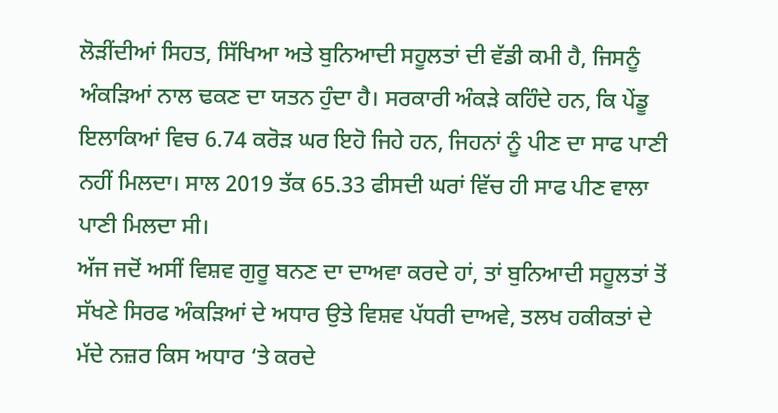ਲੋੜੀਂਦੀਆਂ ਸਿਹਤ, ਸਿੱਖਿਆ ਅਤੇ ਬੁਨਿਆਦੀ ਸਹੂਲਤਾਂ ਦੀ ਵੱਡੀ ਕਮੀ ਹੈ, ਜਿਸਨੂੰ ਅੰਕੜਿਆਂ ਨਾਲ ਢਕਣ ਦਾ ਯਤਨ ਹੁੰਦਾ ਹੈ। ਸਰਕਾਰੀ ਅੰਕੜੇ ਕਹਿੰਦੇ ਹਨ, ਕਿ ਪੇਂਡੂ ਇਲਾਕਿਆਂ ਵਿਚ 6.74 ਕਰੋੜ ਘਰ ਇਹੋ ਜਿਹੇ ਹਨ, ਜਿਹਨਾਂ ਨੂੰ ਪੀਣ ਦਾ ਸਾਫ ਪਾਣੀ ਨਹੀਂ ਮਿਲਦਾ। ਸਾਲ 2019 ਤੱਕ 65.33 ਫੀਸਦੀ ਘਰਾਂ ਵਿੱਚ ਹੀ ਸਾਫ ਪੀਣ ਵਾਲਾ ਪਾਣੀ ਮਿਲਦਾ ਸੀ।
ਅੱਜ ਜਦੋਂ ਅਸੀਂ ਵਿਸ਼ਵ ਗੁਰੂ ਬਨਣ ਦਾ ਦਾਅਵਾ ਕਰਦੇ ਹਾਂ, ਤਾਂ ਬੁਨਿਆਦੀ ਸਹੂਲਤਾਂ ਤੋਂ ਸੱਖਣੇ ਸਿਰਫ ਅੰਕੜਿਆਂ ਦੇ ਅਧਾਰ ਉਤੇ ਵਿਸ਼ਵ ਪੱਧਰੀ ਦਾਅਵੇ, ਤਲਖ ਹਕੀਕਤਾਂ ਦੇ ਮੱਦੇ ਨਜ਼ਰ ਕਿਸ ਅਧਾਰ ‘ਤੇ ਕਰਦੇ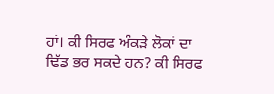ਹਾਂ। ਕੀ ਸਿਰਫ ਅੰਕੜੇ ਲੋਕਾਂ ਦਾ ਢਿੱਡ ਭਰ ਸਕਦੇ ਹਨ? ਕੀ ਸਿਰਫ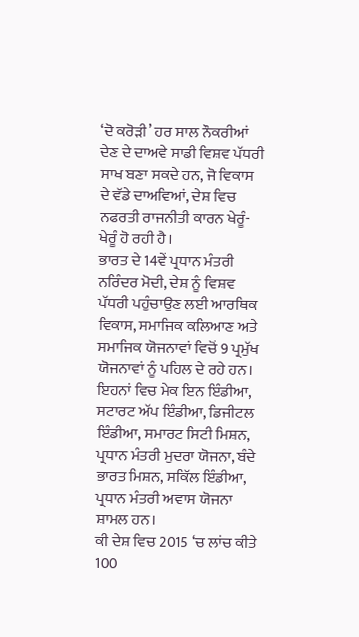‘ਦੋ ਕਰੋੜੀ’ ਹਰ ਸਾਲ ਨੌਕਰੀਆਂ ਦੇਣ ਦੇ ਦਾਅਵੇ ਸਾਡੀ ਵਿਸ਼ਵ ਪੱਧਰੀ ਸਾਖ ਬਣਾ ਸਕਦੇ ਹਨ, ਜੋ ਵਿਕਾਸ ਦੇ ਵੱਡੇ ਦਾਅਵਿਆਂ, ਦੇਸ਼ ਵਿਚ ਨਫਰਤੀ ਰਾਜਨੀਤੀ ਕਾਰਨ ਖੇਰੂੰ-ਖੇਰੂੰ ਹੋ ਰਹੀ ਹੈ।
ਭਾਰਤ ਦੇ 14ਵੇਂ ਪ੍ਰਧਾਨ ਮੰਤਰੀ ਨਰਿੰਦਰ ਮੋਦੀ, ਦੇਸ਼ ਨੂੰ ਵਿਸ਼ਵ ਪੱਧਰੀ ਪਹੁੰਚਾਉਣ ਲਈ ਆਰਥਿਕ ਵਿਕਾਸ, ਸਮਾਜਿਕ ਕਲਿਆਣ ਅਤੇ ਸਮਾਜਿਕ ਯੋਜਨਾਵਾਂ ਵਿਚੋਂ 9 ਪ੍ਰਮੁੱਖ ਯੋਜਨਾਵਾਂ ਨੂੰ ਪਹਿਲ ਦੇ ਰਹੇ ਹਨ। ਇਹਨਾਂ ਵਿਚ ਮੇਕ ਇਨ ਇੰਡੀਆ, ਸਟਾਰਟ ਅੱਪ ਇੰਡੀਆ, ਡਿਜੀਟਲ ਇੰਡੀਆ, ਸਮਾਰਟ ਸਿਟੀ ਮਿਸ਼ਨ, ਪ੍ਰਧਾਨ ਮੰਤਰੀ ਮੁਦਰਾ ਯੋਜਨਾ, ਬੰਦੇ ਭਾਰਤ ਮਿਸ਼ਨ, ਸਕਿੱਲ ਇੰਡੀਆ, ਪ੍ਰਧਾਨ ਮੰਤਰੀ ਅਵਾਸ ਯੋਜਨਾ ਸ਼ਾਮਲ ਹਨ।
ਕੀ ਦੇਸ਼ ਵਿਚ 2015 ‘ਚ ਲਾਂਚ ਕੀਤੇ 100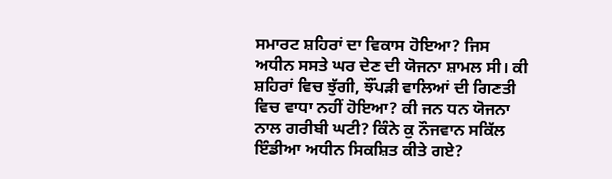ਸਮਾਰਟ ਸ਼ਹਿਰਾਂ ਦਾ ਵਿਕਾਸ ਹੋਇਆ? ਜਿਸ ਅਧੀਨ ਸਸਤੇ ਘਰ ਦੇਣ ਦੀ ਯੋਜਨਾ ਸ਼ਾਮਲ ਸੀ। ਕੀ ਸ਼ਹਿਰਾਂ ਵਿਚ ਝੁੱਗੀ, ਝੌਂਪੜੀ ਵਾਲਿਆਂ ਦੀ ਗਿਣਤੀ ਵਿਚ ਵਾਧਾ ਨਹੀਂ ਹੋਇਆ? ਕੀ ਜਨ ਧਨ ਯੋਜਨਾ ਨਾਲ ਗਰੀਬੀ ਘਟੀ? ਕਿੰਨੇ ਕੁ ਨੌਜਵਾਨ ਸਕਿੱਲ ਇੰਡੀਆ ਅਧੀਨ ਸਿਕਸ਼ਿਤ ਕੀਤੇ ਗਏ?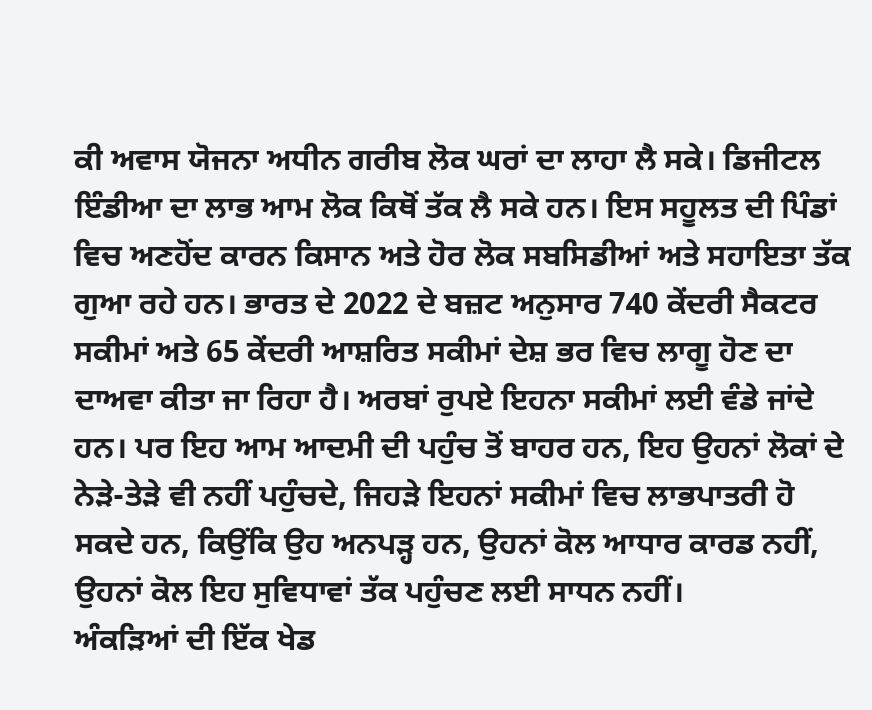ਕੀ ਅਵਾਸ ਯੋਜਨਾ ਅਧੀਨ ਗਰੀਬ ਲੋਕ ਘਰਾਂ ਦਾ ਲਾਹਾ ਲੈ ਸਕੇ। ਡਿਜੀਟਲ ਇੰਡੀਆ ਦਾ ਲਾਭ ਆਮ ਲੋਕ ਕਿਥੋਂ ਤੱਕ ਲੈ ਸਕੇ ਹਨ। ਇਸ ਸਹੂਲਤ ਦੀ ਪਿੰਡਾਂ ਵਿਚ ਅਣਹੋਂਦ ਕਾਰਨ ਕਿਸਾਨ ਅਤੇ ਹੋਰ ਲੋਕ ਸਬਸਿਡੀਆਂ ਅਤੇ ਸਹਾਇਤਾ ਤੱਕ ਗੁਆ ਰਹੇ ਹਨ। ਭਾਰਤ ਦੇ 2022 ਦੇ ਬਜ਼ਟ ਅਨੁਸਾਰ 740 ਕੇਂਦਰੀ ਸੈਕਟਰ ਸਕੀਮਾਂ ਅਤੇ 65 ਕੇਂਦਰੀ ਆਸ਼ਰਿਤ ਸਕੀਮਾਂ ਦੇਸ਼ ਭਰ ਵਿਚ ਲਾਗੂ ਹੋਣ ਦਾ ਦਾਅਵਾ ਕੀਤਾ ਜਾ ਰਿਹਾ ਹੈ। ਅਰਬਾਂ ਰੁਪਏ ਇਹਨਾ ਸਕੀਮਾਂ ਲਈ ਵੰਡੇ ਜਾਂਦੇ ਹਨ। ਪਰ ਇਹ ਆਮ ਆਦਮੀ ਦੀ ਪਹੁੰਚ ਤੋਂ ਬਾਹਰ ਹਨ, ਇਹ ਉਹਨਾਂ ਲੋਕਾਂ ਦੇ ਨੇੜੇ-ਤੇੜੇ ਵੀ ਨਹੀਂ ਪਹੁੰਚਦੇ, ਜਿਹੜੇ ਇਹਨਾਂ ਸਕੀਮਾਂ ਵਿਚ ਲਾਭਪਾਤਰੀ ਹੋ ਸਕਦੇ ਹਨ, ਕਿਉਂਕਿ ਉਹ ਅਨਪੜ੍ਹ ਹਨ, ਉਹਨਾਂ ਕੋਲ ਆਧਾਰ ਕਾਰਡ ਨਹੀਂ, ਉਹਨਾਂ ਕੋਲ ਇਹ ਸੁਵਿਧਾਵਾਂ ਤੱਕ ਪਹੁੰਚਣ ਲਈ ਸਾਧਨ ਨਹੀਂ।
ਅੰਕੜਿਆਂ ਦੀ ਇੱਕ ਖੇਡ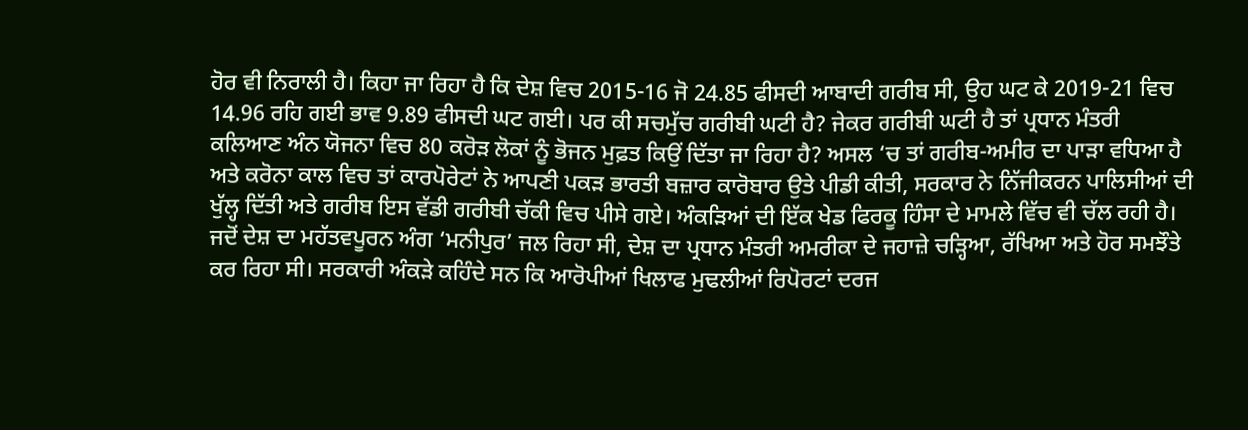ਹੋਰ ਵੀ ਨਿਰਾਲੀ ਹੈ। ਕਿਹਾ ਜਾ ਰਿਹਾ ਹੈ ਕਿ ਦੇਸ਼ ਵਿਚ 2015-16 ਜੋ 24.85 ਫੀਸਦੀ ਆਬਾਦੀ ਗਰੀਬ ਸੀ, ਉਹ ਘਟ ਕੇ 2019-21 ਵਿਚ 14.96 ਰਹਿ ਗਈ ਭਾਵ 9.89 ਫੀਸਦੀ ਘਟ ਗਈ। ਪਰ ਕੀ ਸਚਮੁੱਚ ਗਰੀਬੀ ਘਟੀ ਹੈ? ਜੇਕਰ ਗਰੀਬੀ ਘਟੀ ਹੈ ਤਾਂ ਪ੍ਰਧਾਨ ਮੰਤਰੀ ਕਲਿਆਣ ਅੰਨ ਯੋਜਨਾ ਵਿਚ 80 ਕਰੋੜ ਲੋਕਾਂ ਨੂੰ ਭੋਜਨ ਮੁਫ਼ਤ ਕਿਉਂ ਦਿੱਤਾ ਜਾ ਰਿਹਾ ਹੈ? ਅਸਲ ‘ਚ ਤਾਂ ਗਰੀਬ-ਅਮੀਰ ਦਾ ਪਾੜਾ ਵਧਿਆ ਹੈ ਅਤੇ ਕਰੋਨਾ ਕਾਲ ਵਿਚ ਤਾਂ ਕਾਰਪੋਰੇਟਾਂ ਨੇ ਆਪਣੀ ਪਕੜ ਭਾਰਤੀ ਬਜ਼ਾਰ ਕਾਰੋਬਾਰ ਉਤੇ ਪੀਡੀ ਕੀਤੀ, ਸਰਕਾਰ ਨੇ ਨਿੱਜੀਕਰਨ ਪਾਲਿਸੀਆਂ ਦੀ ਖੁੱਲ੍ਹ ਦਿੱਤੀ ਅਤੇ ਗਰੀਬ ਇਸ ਵੱਡੀ ਗਰੀਬੀ ਚੱਕੀ ਵਿਚ ਪੀਸੇ ਗਏ। ਅੰਕੜਿਆਂ ਦੀ ਇੱਕ ਖੇਡ ਫਿਰਕੂ ਹਿੰਸਾ ਦੇ ਮਾਮਲੇ ਵਿੱਚ ਵੀ ਚੱਲ ਰਹੀ ਹੈ। ਜਦੋਂ ਦੇਸ਼ ਦਾ ਮਹੱਤਵਪੂਰਨ ਅੰਗ ‘ਮਨੀਪੁਰ’ ਜਲ ਰਿਹਾ ਸੀ, ਦੇਸ਼ ਦਾ ਪ੍ਰਧਾਨ ਮੰਤਰੀ ਅਮਰੀਕਾ ਦੇ ਜਹਾਜ਼ੇ ਚੜ੍ਹਿਆ, ਰੱਖਿਆ ਅਤੇ ਹੋਰ ਸਮਝੌਤੇ ਕਰ ਰਿਹਾ ਸੀ। ਸਰਕਾਰੀ ਅੰਕੜੇ ਕਹਿੰਦੇ ਸਨ ਕਿ ਆਰੋਪੀਆਂ ਖਿਲਾਫ ਮੁਢਲੀਆਂ ਰਿਪੋਰਟਾਂ ਦਰਜ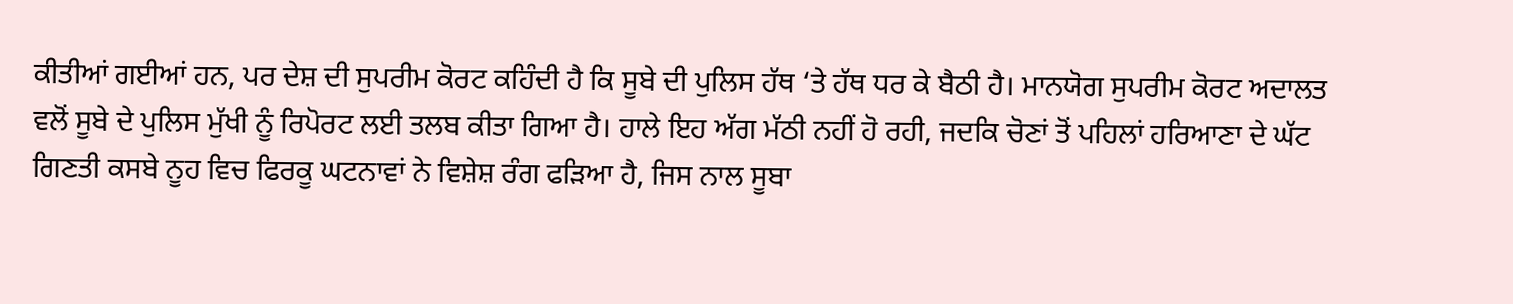ਕੀਤੀਆਂ ਗਈਆਂ ਹਨ, ਪਰ ਦੇਸ਼ ਦੀ ਸੁਪਰੀਮ ਕੋਰਟ ਕਹਿੰਦੀ ਹੈ ਕਿ ਸੂਬੇ ਦੀ ਪੁਲਿਸ ਹੱਥ ‘ਤੇ ਹੱਥ ਧਰ ਕੇ ਬੈਠੀ ਹੈ। ਮਾਨਯੋਗ ਸੁਪਰੀਮ ਕੋਰਟ ਅਦਾਲਤ ਵਲੋਂ ਸੂਬੇ ਦੇ ਪੁਲਿਸ ਮੁੱਖੀ ਨੂੰ ਰਿਪੋਰਟ ਲਈ ਤਲਬ ਕੀਤਾ ਗਿਆ ਹੈ। ਹਾਲੇ ਇਹ ਅੱਗ ਮੱਠੀ ਨਹੀਂ ਹੋ ਰਹੀ, ਜਦਕਿ ਚੋਣਾਂ ਤੋਂ ਪਹਿਲਾਂ ਹਰਿਆਣਾ ਦੇ ਘੱਟ ਗਿਣਤੀ ਕਸਬੇ ਨੂਹ ਵਿਚ ਫਿਰਕੂ ਘਟਨਾਵਾਂ ਨੇ ਵਿਸ਼ੇਸ਼ ਰੰਗ ਫੜਿਆ ਹੈ, ਜਿਸ ਨਾਲ ਸੂਬਾ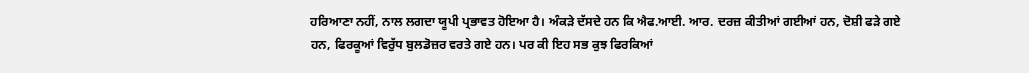ਹਰਿਆਣਾ ਨਹੀਂ, ਨਾਲ ਲਗਦਾ ਯੂਪੀ ਪ੍ਰਭਾਵਤ ਹੋਇਆ ਹੈ। ਅੰਕੜੇ ਦੱਸਦੇ ਹਨ ਕਿ ਐਫ.ਆਈ. ਆਰ. ਦਰਜ਼ ਕੀਤੀਆਂ ਗਈਆਂ ਹਨ, ਦੋਸ਼ੀ ਫੜੇ ਗਏ ਹਨ, ਫਿਰਕੂਆਂ ਵਿਰੁੱਧ ਬੁਲਡੋਜ਼ਰ ਵਰਤੇ ਗਏ ਹਨ। ਪਰ ਕੀ ਇਹ ਸਭ ਕੁਝ ਫਿਰਕਿਆਂ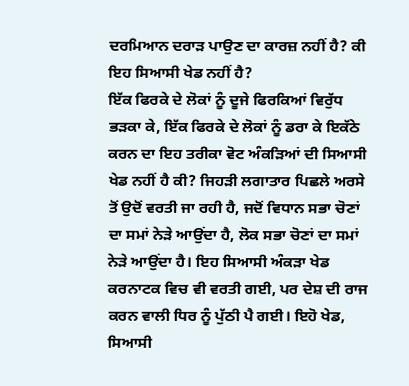ਦਰਮਿਆਨ ਦਰਾੜ ਪਾਉਣ ਦਾ ਕਾਰਜ਼ ਨਹੀਂ ਹੈ? ਕੀ ਇਹ ਸਿਆਸੀ ਖੇਡ ਨਹੀਂ ਹੈ?
ਇੱਕ ਫਿਰਕੇ ਦੇ ਲੋਕਾਂ ਨੂੰ ਦੂਜੇ ਫਿਰਕਿਆਂ ਵਿਰੁੱਧ ਭੜਕਾ ਕੇ, ਇੱਕ ਫਿਰਕੇ ਦੇ ਲੋਕਾਂ ਨੂੰ ਡਰਾ ਕੇ ਇਕੱਠੇ ਕਰਨ ਦਾ ਇਹ ਤਰੀਕਾ ਵੋਟ ਅੰਕੜਿਆਂ ਦੀ ਸਿਆਸੀ ਖੇਡ ਨਹੀਂ ਹੈ ਕੀ? ਜਿਹੜੀ ਲਗਾਤਾਰ ਪਿਛਲੇ ਅਰਸੇ ਤੋਂ ਉਦੋਂ ਵਰਤੀ ਜਾ ਰਹੀ ਹੈ, ਜਦੋਂ ਵਿਧਾਨ ਸਭਾ ਚੋਣਾਂ ਦਾ ਸਮਾਂ ਨੇੜੇ ਆਉਂਦਾ ਹੈ, ਲੋਕ ਸਭਾ ਚੋਣਾਂ ਦਾ ਸਮਾਂ ਨੇੜੇ ਆਉਂਦਾ ਹੈ। ਇਹ ਸਿਆਸੀ ਅੰਕੜਾ ਖੇਡ ਕਰਨਾਟਕ ਵਿਚ ਵੀ ਵਰਤੀ ਗਈ, ਪਰ ਦੇਸ਼ ਦੀ ਰਾਜ ਕਰਨ ਵਾਲੀ ਧਿਰ ਨੂੰ ਪੁੱਠੀ ਪੈ ਗਈ। ਇਹੋ ਖੇਡ, ਸਿਆਸੀ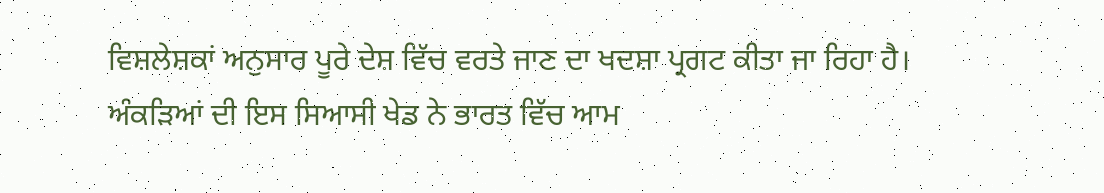ਵਿਸ਼ਲੇਸ਼ਕਾਂ ਅਨੁਸਾਰ ਪੂਰੇ ਦੇਸ਼ ਵਿੱਚ ਵਰਤੇ ਜਾਣ ਦਾ ਖਦਸ਼ਾ ਪ੍ਰਗਟ ਕੀਤਾ ਜਾ ਰਿਹਾ ਹੈ।
ਅੰਕੜਿਆਂ ਦੀ ਇਸ ਸਿਆਸੀ ਖੇਡ ਨੇ ਭਾਰਤ ਵਿੱਚ ਆਮ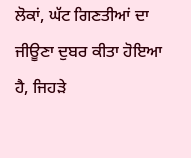ਲੋਕਾਂ, ਘੱਟ ਗਿਣਤੀਆਂ ਦਾ ਜੀਊਣਾ ਦੁਬਰ ਕੀਤਾ ਹੋਇਆ ਹੈ, ਜਿਹੜੇ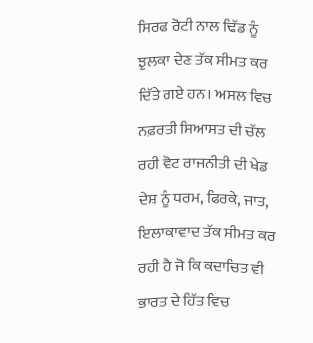ਸਿਰਫ ਰੋਟੀ ਨਾਲ ਢਿੱਡ ਨੂੰ ਝੁਲਕਾ ਦੇਣ ਤੱਕ ਸੀਮਤ ਕਰ ਦਿੱਤੇ ਗਏ ਹਨ। ਅਸਲ ਵਿਚ ਨਫ਼ਰਤੀ ਸਿਆਸਤ ਦੀ ਚੱਲ ਰਹੀ ਵੋਟ ਰਾਜਨੀਤੀ ਦੀ ਖੇਡ ਦੇਸ਼ ਨੂੰ ਧਰਮ, ਫਿਰਕੇ, ਜਾਤ, ਇਲਾਕਾਵਾਦ ਤੱਕ ਸੀਮਤ ਕਰ ਰਹੀ ਹੈ ਜੋ ਕਿ ਕਦਾਚਿਤ ਵੀ ਭਾਰਤ ਦੇ ਹਿੱਤ ਵਿਚ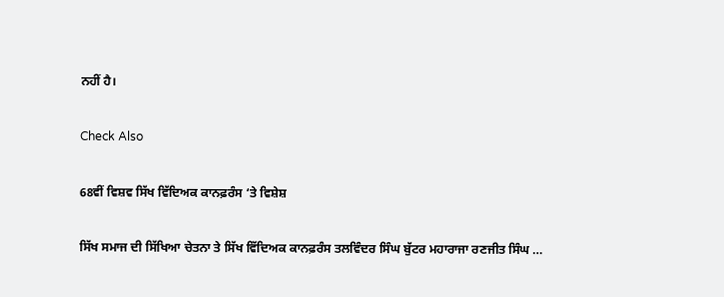ਨਹੀਂ ਹੈ।

Check Also

68ਵੀਂ ਵਿਸ਼ਵ ਸਿੱਖ ਵਿੱਦਿਅਕ ਕਾਨਫ਼ਰੰਸ ‘ਤੇ ਵਿਸ਼ੇਸ਼

ਸਿੱਖ ਸਮਾਜ ਦੀ ਸਿੱਖਿਆ ਚੇਤਨਾ ਤੇ ਸਿੱਖ ਵਿੱਦਿਅਕ ਕਾਨਫ਼ਰੰਸ ਤਲਵਿੰਦਰ ਸਿੰਘ ਬੁੱਟਰ ਮਹਾਰਾਜਾ ਰਣਜੀਤ ਸਿੰਘ …